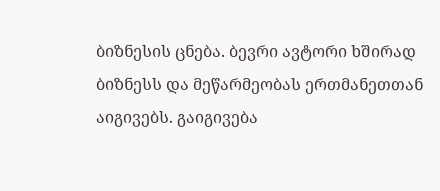ბიზნესის ცნება. ბევრი ავტორი ხშირად ბიზნესს და მეწარმეობას ერთმანეთთან აიგივებს. გაიგივება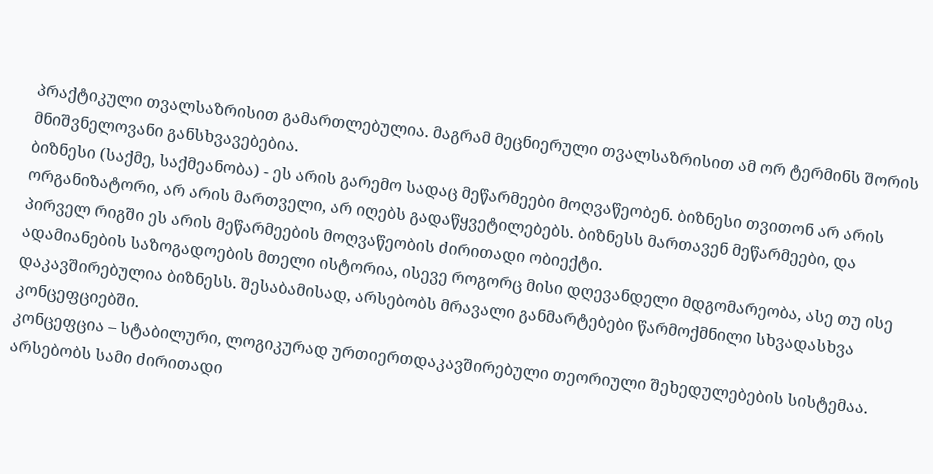პრაქტიკული თვალსაზრისით გამართლებულია. მაგრამ მეცნიერული თვალსაზრისით ამ ორ ტერმინს შორის მნიშვნელოვანი განსხვავებებია.
ბიზნესი (საქმე, საქმეანობა) - ეს არის გარემო სადაც მეწარმეები მოღვაწეობენ. ბიზნესი თვითონ არ არის ორგანიზატორი, არ არის მართველი, არ იღებს გადაწყვეტილებებს. ბიზნესს მართავენ მეწარმეები, და პირველ რიგში ეს არის მეწარმეების მოღვაწეობის ძირითადი ობიექტი.
ადამიანების საზოგადოების მთელი ისტორია, ისევე როგორც მისი დღევანდელი მდგომარეობა, ასე თუ ისე დაკავშირებულია ბიზნესს. შესაბამისად, არსებობს მრავალი განმარტებები წარმოქმნილი სხვადასხვა კონცეფციებში.
კონცეფცია – სტაბილური, ლოგიკურად ურთიერთდაკავშირებული თეორიული შეხედულებების სისტემაა.
არსებობს სამი ძირითადი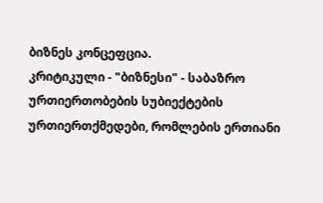ბიზნეს კონცეფცია.
კრიტიკული - "ბიზნესი" - საბაზრო ურთიერთობების სუბიექტების ურთიერთქმედები, რომლების ერთიანი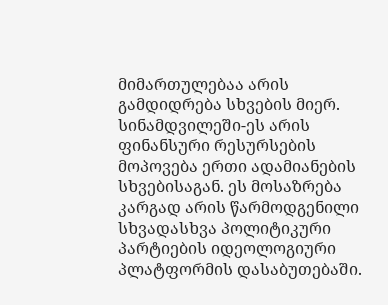მიმართულებაა არის გამდიდრება სხვების მიერ. სინამდვილეში-ეს არის ფინანსური რესურსების მოპოვება ერთი ადამიანების სხვებისაგან. ეს მოსაზრება კარგად არის წარმოდგენილი სხვადასხვა პოლიტიკური პარტიების იდეოლოგიური პლატფორმის დასაბუთებაში.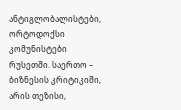ანტიგლობალისტები, ორტოდოქსი კომუნისტები რუსეთში. საერთო – ბიზნესის კრიტიკიში, არის თეზისი,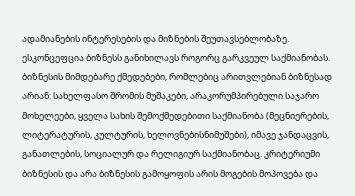ადამიანების ინტერესების და მიზნების შეუთავსებლობაზე. ესკონცეფცია ბიზნესს განიხილავს როგორც გარკვეულ საქმიანობას. ბიზნესის მიმდებარე ქმედებები, რომლებიც არითვლებიან ბიზნესად არიან: სახელფასო შრომის მუშაკები, არაკორუმპირებული საჯარო მოხელეები, ყველა სახის შემოქმედებითი საქმიანობა (მეცნიერების, ლიტერატურის, კულტურის, ხელოვნებისნიმუშები), იმავე ჯანდაცვის, განათლების, სოციალურ და რელიგიურ საქმიანობაც. კრიტერიუმი ბიზნესის და არა ბიზნესის გამოყოფის არის მოგების მოპოვება და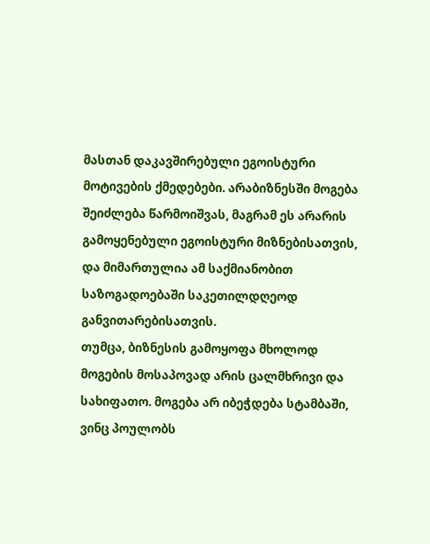მასთან დაკავშირებული ეგოისტური მოტივების ქმედებები. არაბიზნესში მოგება შეიძლება წარმოიშვას, მაგრამ ეს არარის გამოყენებული ეგოისტური მიზნებისათვის, და მიმართულია ამ საქმიანობით საზოგადოებაში საკეთილდღეოდ განვითარებისათვის.
თუმცა, ბიზნესის გამოყოფა მხოლოდ მოგების მოსაპოვად არის ცალმხრივი და სახიფათო. მოგება არ იბეჭდება სტამბაში, ვინც პოულობს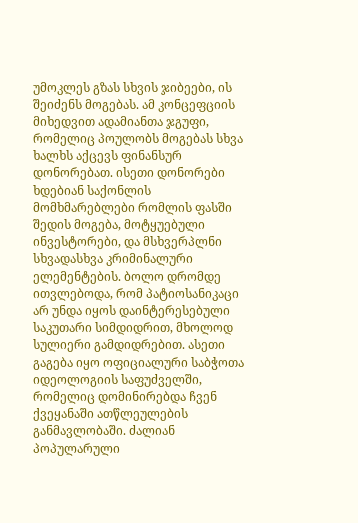უმოკლეს გზას სხვის ჯიბეები, ის შეიძენს მოგებას. ამ კონცეფციის მიხედვით ადამიანთა ჯგუფი, რომელიც პოულობს მოგებას სხვა ხალხს აქცევს ფინანსურ დონორებათ. ისეთი დონორები ხდებიან საქონლის მომხმარებლები რომლის ფასში შედის მოგება, მოტყუებული ინვესტორები, და მსხვერპლნი სხვადასხვა კრიმინალური ელემენტების. ბოლო დრომდე ითვლებოდა, რომ პატიოსანიკაცი არ უნდა იყოს დაინტერესებული საკუთარი სიმდიდრით, მხოლოდ სულიერი გამდიდრებით. ასეთი გაგება იყო ოფიციალური საბჭოთა იდეოლოგიის საფუძველში, რომელიც დომინირებდა ჩვენ ქვეყანაში ათწლეულების განმავლობაში. ძალიან პოპულარული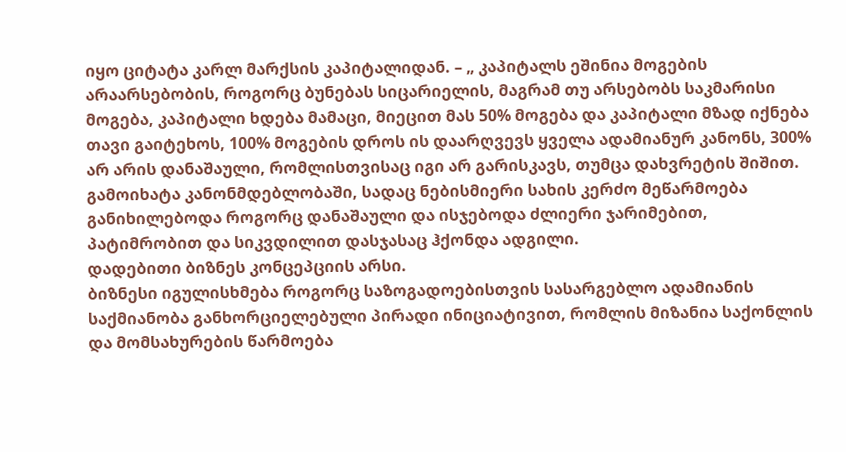იყო ციტატა კარლ მარქსის კაპიტალიდან. – „ კაპიტალს ეშინია მოგების არაარსებობის, როგორც ბუნებას სიცარიელის, მაგრამ თუ არსებობს საკმარისი მოგება, კაპიტალი ხდება მამაცი, მიეცით მას 50% მოგება და კაპიტალი მზად იქნება თავი გაიტეხოს, 100% მოგების დროს ის დაარღვევს ყველა ადამიანურ კანონს, 300% არ არის დანაშაული, რომლისთვისაც იგი არ გარისკავს, თუმცა დახვრეტის შიშით. გამოიხატა კანონმდებლობაში, სადაც ნებისმიერი სახის კერძო მეწარმოება განიხილებოდა როგორც დანაშაული და ისჯებოდა ძლიერი ჯარიმებით, პატიმრობით და სიკვდილით დასჯასაც ჰქონდა ადგილი.
დადებითი ბიზნეს კონცეპციის არსი.
ბიზნესი იგულისხმება როგორც საზოგადოებისთვის სასარგებლო ადამიანის საქმიანობა განხორციელებული პირადი ინიციატივით, რომლის მიზანია საქონლის და მომსახურების წარმოება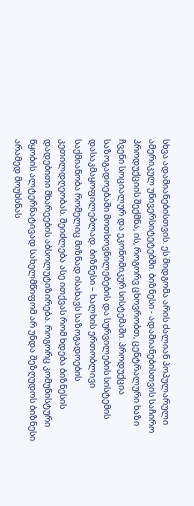სხვა ადამიანებისთვის. ეს მიდგომა არის ძალიან პოპულარული ამერიკულ უნივერსიტეტებში. ბიზნესი - ადამიანებისთვის საჩირო პროდუქციის შექმნა, ის, როგორვ ცხოვრობთ, ცენტრალური ხაზი ჩვენი სოციალურ და ეკონომიკურ სისტემაში. პროდუქცია საზოგადოებაში მოთხოვნილებების და სურვილების სისტემის დასაკმაყოფილებლად. ბიზნესი – ხალხის ერთობლივი საქმიანობა რომელიც მიზნად ისახავს საზოგადოების კეთილდღეობას. შეიძლება ასე ითქვას რომ ხდება ბიზნესის დადებითი მხარეების აბსოლუტიზირება. როგორც კომუნისტური წყობის ალტერნატივად სახელმწიფომ არ უნდა შეზღუდოს ბიზნესი არამედ მოუხსნას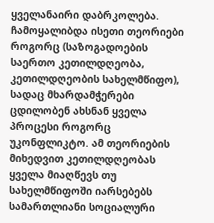ყველანაირი დაბრკოლება. ჩამოყალიბდა ისეთი თეორიები როგორც (საზოგადოების საერთო კეთილდღეობა, კეთილდღეობის სახელმწიფო), სადაც მხარდამჭერები ცდილობენ ახსნან ყველა პროცესი როგორც უკონფლიკტო. ამ თეორიების მიხედვით კეთილდღეობას ყველა მიაღწევს თუ სახელმწიფოში იარსებებს სამართლიანი სოციალური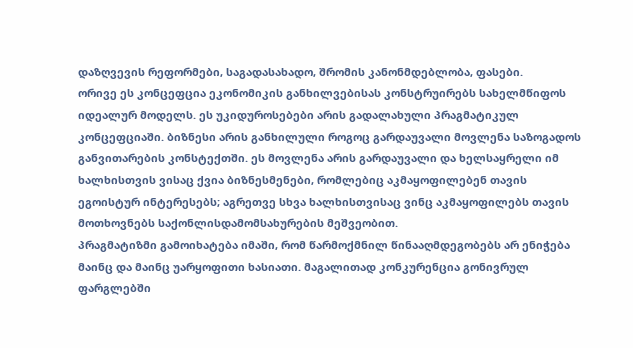დაზღვევის რეფორმები, საგადასახადო, შრომის კანონმდებლობა, ფასები.
ორივე ეს კონცეფცია ეკონომიკის განხილვებისას კონსტრუირებს სახელმწიფოს იდეალურ მოდელს. ეს უკიდუროსებები არის გადალახული პრაგმატიკულ კონცეფციაში. ბიზნესი არის განხილული როგოც გარდაუვალი მოვლენა საზოგადოს განვითარების კონსტექთში. ეს მოვლენა არის გარდაუვალი და ხელსაყრელი იმ ხალხისთვის ვისაც ქვია ბიზნესმენები, რომლებიც აკმაყოფილებენ თავის ეგოისტურ ინტერესებს; აგრეთვე სხვა ხალხისთვისაც ვინც აკმაყოფილებს თავის მოთხოვნებს საქონლისდამომსახურების მეშვეობით.
პრაგმატიზმი გამოიხატება იმაში, რომ წარმოქმნილ წინააღმდეგობებს არ ენიჭება მაინც და მაინც უარყოფითი ხასიათი. მაგალითად კონკურენცია გონივრულ ფარგლებში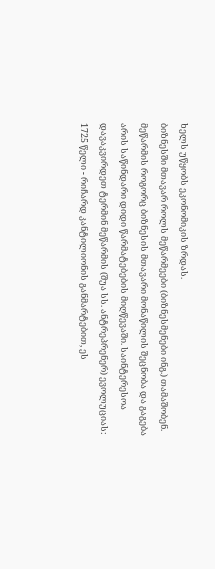ხელს უწყობს ეკონომიკის ზრდას.
ბიზნესში მთავარ როლს მეწარმეები (ბიზნესმენები ინგ.) თამაშობენ. მეწარმის როგორც ბიზნესის მთავარი მონაწილის შეცნობა და გაგება არის საწინდარი დიდი წარმატებების მიღწევაში. საინტერესოა დავაკვირდეთ ტერმინ მეწარმის (შუა სს. ანტრეპრენერ) ევოლუციას:
1725 წელი - რიჩარდ კანტილიონის განმარტებით, ეს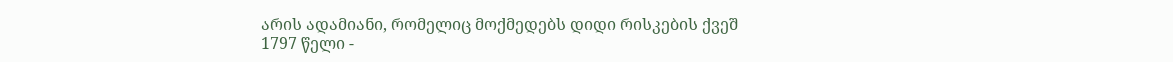არის ადამიანი, რომელიც მოქმედებს დიდი რისკების ქვეშ
1797 წელი -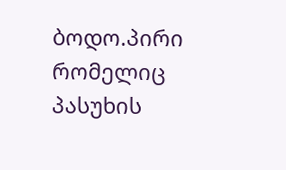ბოდო.პირი რომელიც პასუხის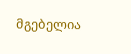მგებელია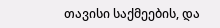თავისი საქმეების, და